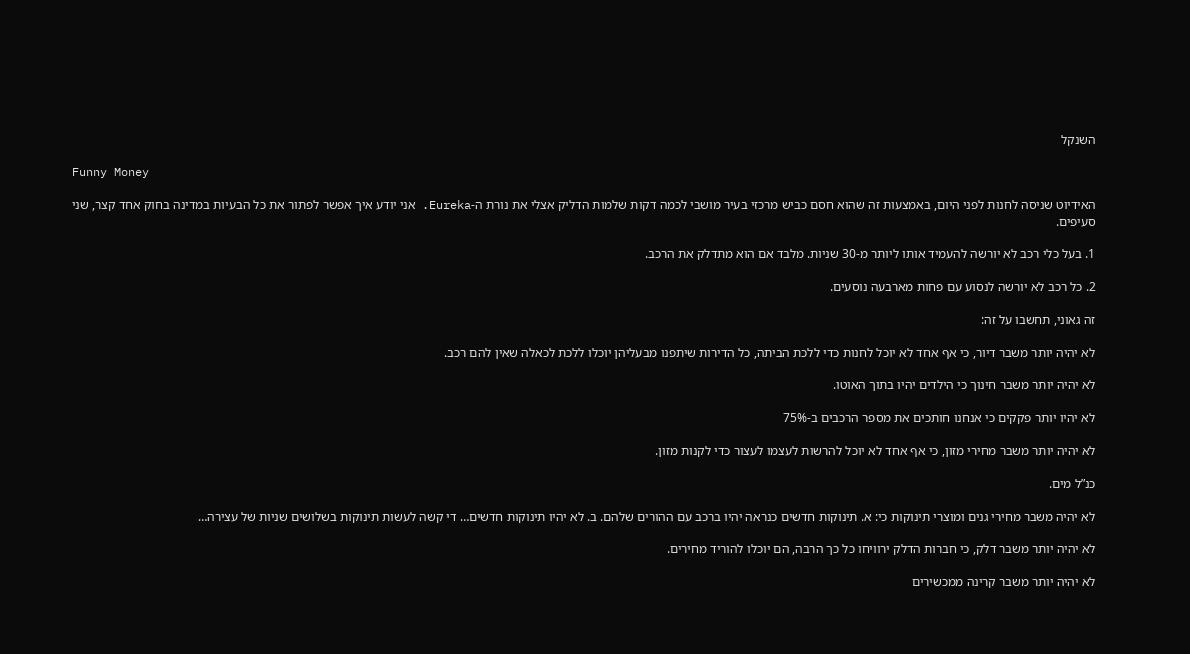השנקל

Funny Money

האידיוט שניסה לחנות לפני היום, באמצעות זה שהוא חסם כביש מרכזי בעיר מושבי לכמה דקות שלמות הדליק אצלי את נורת ה-Eureka. אני יודע איך אפשר לפתור את כל הבעיות במדינה בחוק אחד קצר, שני סעיפים.

1. בעל כלי רכב לא יורשה להעמיד אותו ליותר מ-30 שניות. מלבד אם הוא מתדלק את הרכב.

2. כל רכב לא יורשה לנסוע עם פחות מארבעה נוסעים.

זה גאוני, תחשבו על זה:

לא יהיה יותר משבר דיור, כי אף אחד לא יוכל לחנות כדי ללכת הביתה, כל הדירות שיתפנו מבעליהן יוכלו ללכת לכאלה שאין להם רכב.

לא יהיה יותר משבר חינוך כי הילדים יהיו בתוך האוטו.

לא יהיו יותר פקקים כי אנחנו חותכים את מספר הרכבים ב-75%

לא יהיה יותר משבר מחירי מזון, כי אף אחד לא יוכל להרשות לעצמו לעצור כדי לקנות מזון.

כנ”ל מים.

לא יהיה משבר מחירי גנים ומוצרי תינוקות כי: א. תינוקות חדשים כנראה יהיו ברכב עם ההורים שלהם. ב. לא יהיו תינוקות חדשים… די קשה לעשות תינוקות בשלושים שניות של עצירה…

לא יהיה יותר משבר דלק, כי חברות הדלק ירוויחו כל כך הרבה, הם יוכלו להוריד מחירים.

לא יהיה יותר משבר קרינה ממכשירים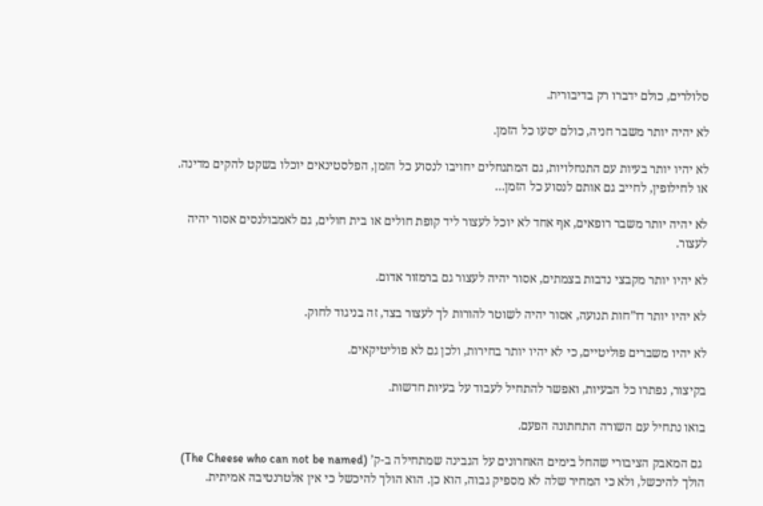סלולרים, כולם ידברו רק בדיבורית.

לא יהיה יותר משבר חניה, כולם יסעו כל הזמן.

לא יהיו יותר בעיות עם התנחלויות, גם המתנחלים יחויבו לנסוע כל הזמן, הפלסטינאים יוכלו בשקט להקים מדינה. או לחילופין, לחייב גם אותם לנסוע כל הזמן…

לא יהיה יותר משבר רופאים, אף אחד לא יוכל לעצור ליד קופת חולים או בית חולים, גם לאמבולנסים אסור יהיה לעצור.

לא יהיו יותר מקבצי נדבות בצמתים, אסור יהיה לעצור גם ברמזור אדום.

לא יהיו יותר דו”חות תנועה, אסור יהיה לשוטר להורות לך לעצור בצד, זה בניגוד לחוק.

לא יהיו משברים פוליטיים, כי לא יהיו יותר בחירות, ולכן גם לא פוליטיקאים.

בקיצור, נפתרו כל הבעיות, ואפשר להתחיל לעבוד על בעיות חדשות.

בואו נתחיל עם השורה התחתונה הפעם.

 גם המאבק הציבורי שהחל בימים האחרונים על הגבינה שמתחילה ב-ק’ (The Cheese who can not be named) הולך להיכשל, ולא כי המחיר שלה לא מספיק גבוה, הוא כן. הוא הולך להיכשל כי אין אלטרנטיבה אמיתית.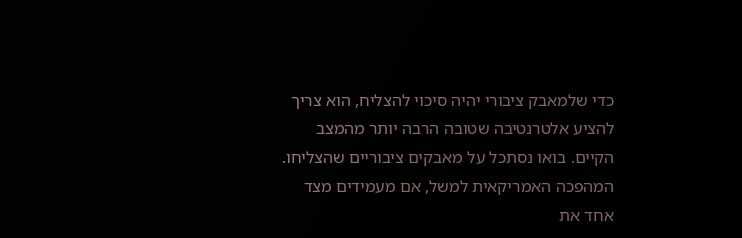כדי שלמאבק ציבורי יהיה סיכוי להצליח, הוא צריך להציע אלטרנטיבה שטובה הרבה יותר מהמצב הקיים. בואו נסתכל על מאבקים ציבוריים שהצליחו. המהפכה האמריקאית למשל, אם מעמידים מצד אחד את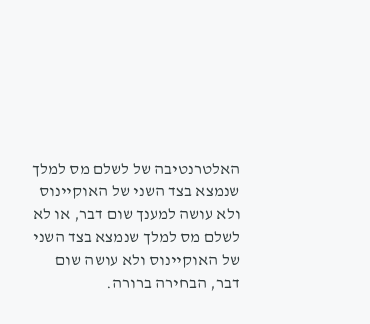האלטרנטיבה של לשלם מס למלך שנמצא בצד השני של האוקיינוס ולא עושה למענך שום דבר, או לא לשלם מס למלך שנמצא בצד השני של האוקיינוס ולא עושה שום דבר, הבחירה ברורה.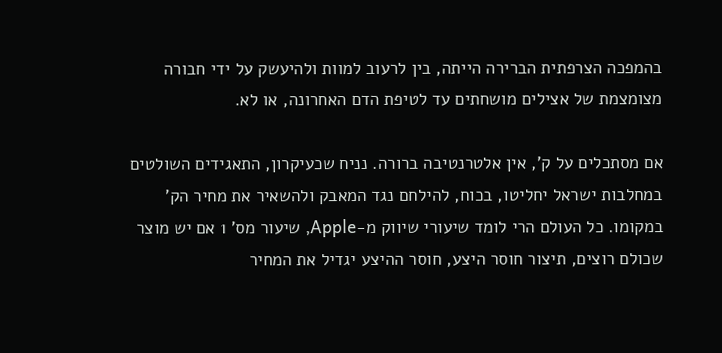בהמפכה הצרפתית הברירה הייתה, בין לרעוב למוות ולהיעשק על ידי חבורה מצומצמת של אצילים מושחתים עד לטיפת הדם האחרונה, או לא.

אם מסתכלים על ק’, אין אלטרנטיבה ברורה. נניח שכעיקרון, התאגידים השולטים במחלבות ישראל יחליטו, בכוח, להילחם נגד המאבק ולהשאיר את מחיר הק’ במקומו. כל העולם הרי לומד שיעורי שיווק מ-Apple, שיעור מס’ 1 אם יש מוצר שכולם רוצים, תיצור חוסר היצע, חוסר ההיצע יגדיל את המחיר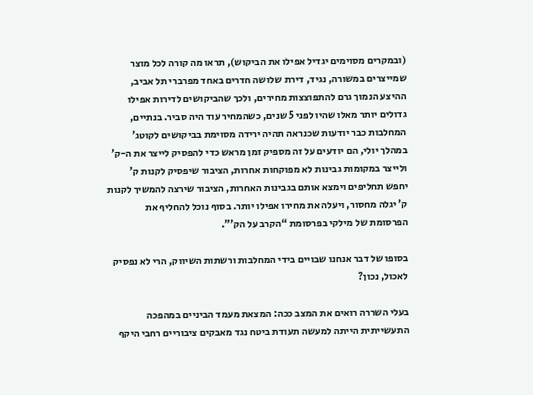(ובמקרים מסוימים יגדיל אפילו את הביקוש), תראו מה קורה לכל מוצר שמייצרים במשורה, נגיד, דירת שלושה חדרים באחד מפרברי תל אביב, ההיצע הנמוך גרם להתפוצצות מחירים, ולכך שהביקושים לדירות אפילו גדולים יותר מאלו שהיו לפני 5 שנים, כשהמחיר עוד היה סביר. בנתיים, המחלבות כבר יודעות שכנראה תהיה ירידה מסוימת בביקושים לקוטג’ במהלך יולי, הם יודעים על זה מספיק זמן מראש כדי להפסיק לייצר את ה-ק’ ולייצר במקומות גבינות לא מפוקחות אחרות, הציבור שיפסיק לקנות ק’ יחפש תחליפים וימצא אותם בגבינות האחרות, הציבור שירצה להמשיך לקנות ק’ יגלה מחסור, ויעלה את מחירו אפילו יותר. בסוף נוכל להחליף את הפרסומת של מילקי בפרסומת “הקרב על הק’”.

בסופו של דבר אנחנו שבויים בידי המחלבות ורשתות השיווק, הרי לא נפסיק לאכול, נכון?

בעלי השררה רואים את המצב ככה: המצאת מעמד הביניים במהפכה התעשייתית הייתה למעשה תעודת ביטח נגד מאבקים ציבוריים רחבי היקף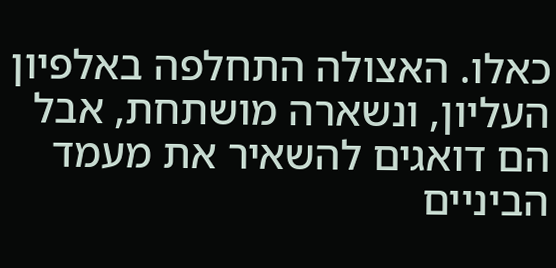כאלו. האצולה התחלפה באלפיון העליון, ונשארה מושתחת, אבל הם דואגים להשאיר את מעמד הביניים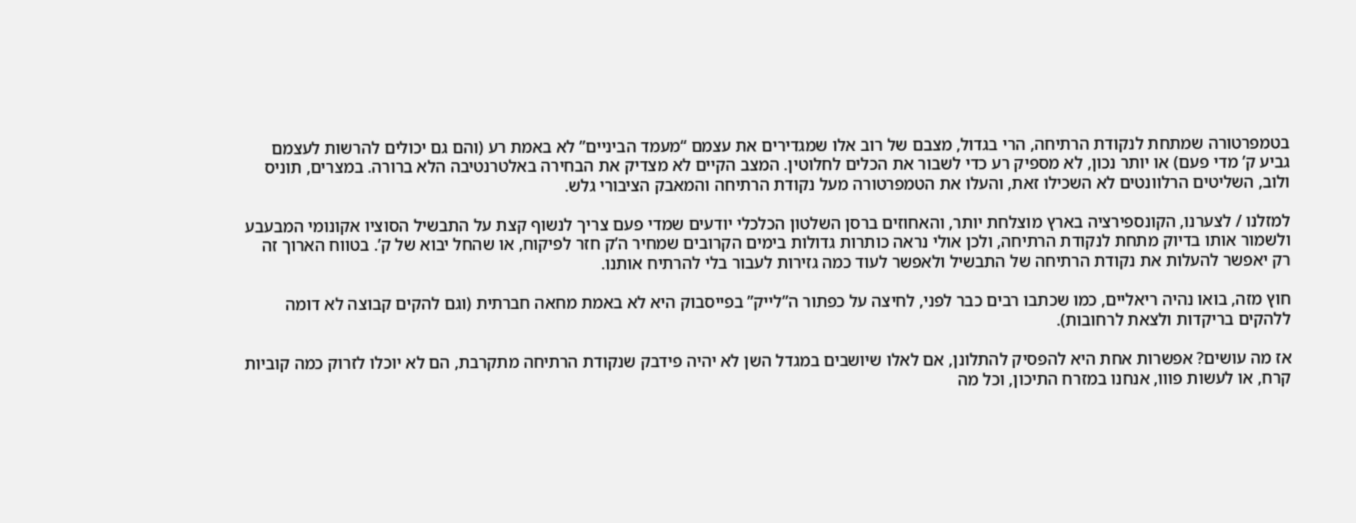בטמפרטורה שמתחת לנקודת הרתיחה, הרי בגדול, מצבם של רוב אלו שמגדירים את עצמם “מעמד הביניים” לא באמת רע (והם גם יכולים להרשות לעצמם גביע ק’ מדי פעם) או יותר נכון, לא מספיק רע כדי לשבור את הכלים לחלוטין. המצב הקיים לא מצדיק את הבחירה באלטרנטיבה הלא ברורה. במצרים, תוניס ולוב, השליטים הרלוונטים לא השכילו זאת, והעלו את הטמפרטורה מעל נקודת הרתיחה והמאבק הציבורי גלש.

למזלנו / לצערנו, הקונספירציה בארץ מוצלחת יותר, והאחוזים ברסן השלטון הכלכלי יודעים שמדי פעם צריך לנשוף קצת על התבשיל הסוציו אקונומי המבעבע ולשמור אותו בדיוק מתחת לנקודת הרתיחה, ולכן אולי נראה כותרות גדולות בימים הקרובים שמחיר ה’ק חזר לפיקוח, או שהחל יבוא של ק’. בטווח הארוך זה רק יאפשר להעלות את נקודת הרתיחה של התבשיל ולאפשר לעוד כמה גזירות לעבור בלי להרתיח אותנו.

חוץ מזה, בואו נהיה ריאליים, כמו שכתבו רבים כבר לפני, לחיצה על כפתור ה”לייק” בפייסבוק היא לא באמת מחאה חברתית (וגם להקים קבוצה לא דומה ללהקים בריקדות ולצאת לרחובות).

אז מה עושים? אפשרות אחת היא להפסיק להתלונן, אם לאלו שיושבים במגדל השן לא יהיה פידבק שנקודת הרתיחה מתקרבת, הם לא יוכלו לזרוק כמה קוביות קרח, או לעשות פווו, אנחנו במזרח התיכון, וכל מה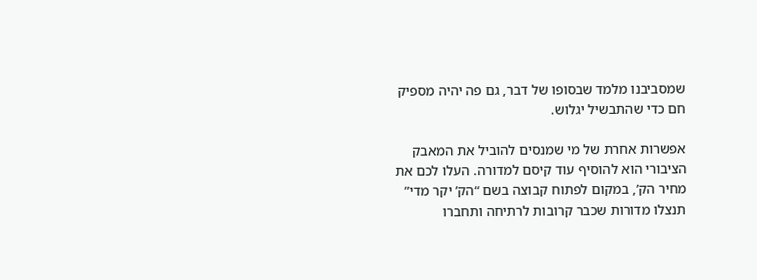שמסביבנו מלמד שבסופו של דבר, גם פה יהיה מספיק חם כדי שהתבשיל יגלוש.

אפשרות אחרת של מי שמנסים להוביל את המאבק הציבורי הוא להוסיף עוד קיסם למדורה. העלו לכם את מחיר הק’, במקום לפתוח קבוצה בשם “הק’ יקר מדי” תנצלו מדורות שכבר קרובות לרתיחה ותחברו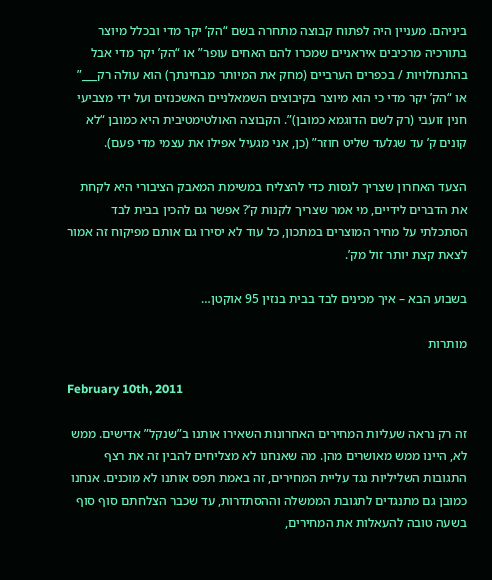ביניהם. מעניין היה לפתוח קבוצה מתחרה בשם “הק’ יקר מדי ובכלל מיוצר בתורכיה מרכיבים איראניים שמכרו להם האחים עופר” או “הק’ יקר מדי אבל בהתנחלויות / בכפרים הערביים (מחק את המיותר מבחינתך) הוא עולה רק___” או “הק’ יקר מדי כי הוא מיוצר בקיבוצים השמאלניים האשכנזים ועל ידי מצביעי חנין זועבי (רק לשם הדוגמא כמובן)”. הקבוצה האולטימטיבית היא כמובן “לא קונים ק’ עד שגלעד שליט חוזר” (כן, אני מגעיל אפילו את עצמי מדי פעם).

הצעד האחרון שצריך לנסות כדי להצליח במשימת המאבק הציבורי היא לקחת את הדברים לידיים, מי אמר שצריך לקנות ק’? אפשר גם להכין בבית לבד הסתכלתי על מחיר המוצרים במתכון, כל עוד לא יסירו גם אותם מפיקוח זה אמור לצאת קצת יותר זול מק’.

בשבוע הבא – איך מכינים לבד בבית בנזין 95 אוקטן…

מותרות

February 10th, 2011

זה רק נראה שעליות המחירים האחרונות השאירו אותנו ב”שנקל” אדישים. ממש לא, היינו ממש מאושרים מהן. מה שאנחנו לא מצליחים להבין זה את רצף התגובות השליליות נגד עליית המחירים, זה באמת תפס אותנו לא מוכנים. אנחנו כמובן גם מתנגדים לתגובת הממשלה וההסתדרות, עד שכבר הצלחתם סוף סוף בשעה טובה להעאלות את המחירים,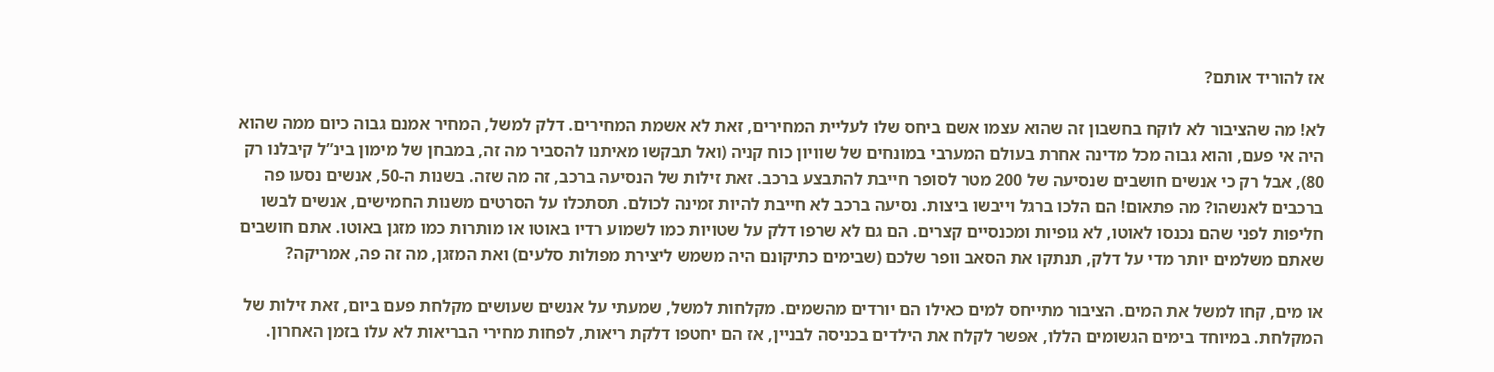אז להוריד אותם?

לא! מה שהציבור לא לוקח בחשבון זה שהוא עצמו אשם ביחס שלו לעליית המחירים, זאת לא אשמת המחירים. דלק למשל, המחיר אמנם גבוה כיום ממה שהוא היה אי פעם, והוא גבוה מכל מדינה אחרת בעולם המערבי במונחים של שוויון כוח קניה (ואל תבקשו מאיתנו להסביר מה זה, במבחן של מימון בינ”ל קיבלנו רק 80), אבל רק כי אנשים חושבים שנסיעה של 200 מטר לסופר חייבת להתבצע ברכב. זאת זילות של הנסיעה ברכב, זה מה שזה. בשנות ה-50, אנשים נסעו פה ברכבים לאנשהו? מה פתאום! הם הלכו ברגל וייבשו ביצות. נסיעה ברכב לא חייבת להיות זמינה לכולם. תסתכלו על הסרטים משנות החמישים, אנשים לבשו חליפות לפני שהם נכנסו לאוטו, לא גופיות ומכנסיים קצרים. הם גם לא שרפו דלק על שטויות כמו לשמוע רדיו באוטו או מותרות כמו מזגן באוטו. אתם חושבים שאתם משלמים יותר מדי על דלק, תנתקו את הסאב וופר שלכם (שבימים כתיקונם היה משמש ליצירת מפולות סלעים) ואת המזגן, מה זה פה, אמריקה?

או מים, קחו למשל את המים. הציבור מתייחס למים כאילו הם יורדים מהשמים. מקלחות למשל, שמעתי על אנשים שעושים מקלחת פעם ביום, זאת זילות של המקלחת. במיוחד בימים הגשומים הללו, אפשר לקלח את הילדים בכניסה לבניין, אז הם יחטפו דלקת ריאות, לפחות מחירי הבריאות לא עלו בזמן האחרון.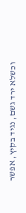וכשלא ירד גשם, נגיד בקיץ, אפשר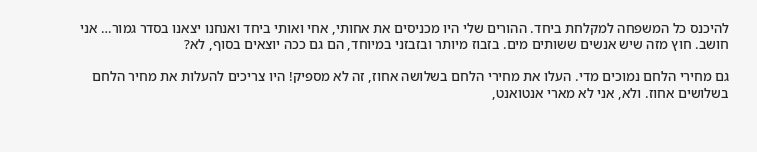להיכנס כל המשפחה למקלחת ביחד. ההורים שלי היו מכניסים את אחותי, אחי ואותי ביחד ואנחנו יצאנו בסדר גמור… אני חושב. חוץ מזה שיש אנשים ששותים מים. בזבוז מיותר ובזבזני במיוחד, הם גם ככה יוצאים בסוף, לא?

גם מחירי הלחם נמוכים מדי. העלו את מחירי הלחם בשלושה אחוז, זה לא מספיק! היו צריכים להעלות את מחיר הלחם בשלושים אחוז. ולא, אני לא מארי אנטואנט,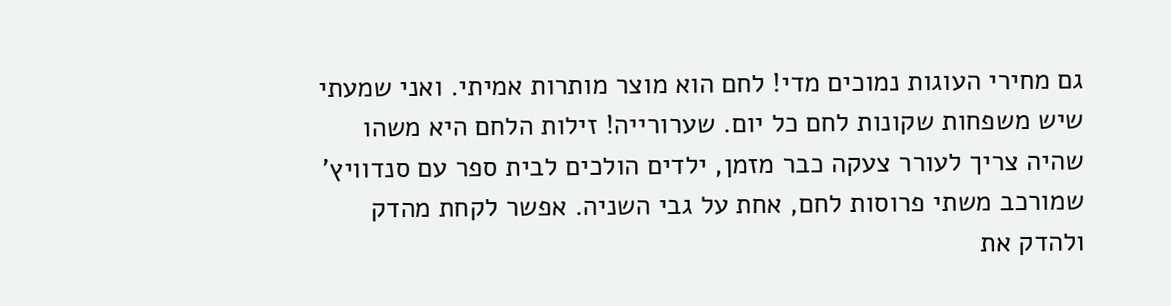גם מחירי העוגות נמוכים מדי! לחם הוא מוצר מותרות אמיתי. ואני שמעתי שיש משפחות שקונות לחם כל יום. שערורייה! זילות הלחם היא משהו שהיה צריך לעורר צעקה כבר מזמן, ילדים הולכים לבית ספר עם סנדוויץ’ שמורכב משתי פרוסות לחם, אחת על גבי השניה. אפשר לקחת מהדק ולהדק את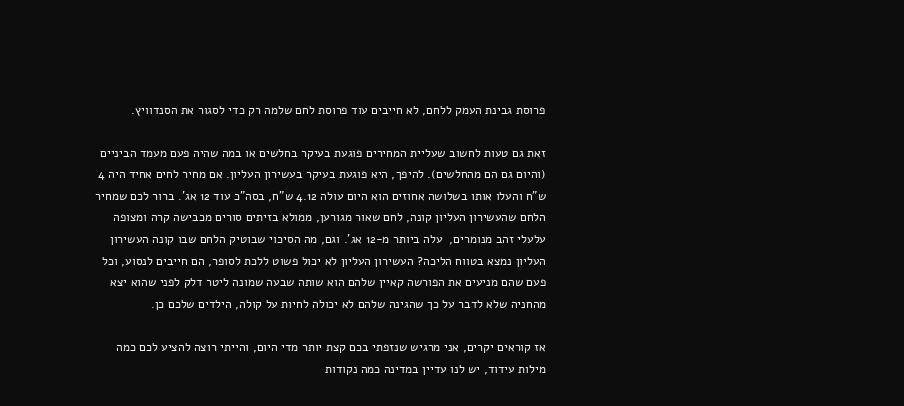פרוסת גבינת העמק ללחם, לא חייבים עוד פרוסת לחם שלמה רק כדי לסגור את הסנדוויץ.

זאת גם טעות לחשוב שעליית המחירים פוגעת בעיקר בחלשים או במה שהיה פעם מעמד הביניים (והיום גם הם מהחלשים). להיפך, היא פוגעת בעיקר בעשירון העליון. אם מחיר לחים אחיד היה 4 ש”ח והעלו אותו בשלושה אחוזים הוא היום עולה 4.12 ש”ח, בסה”כ עוד 12 אג’. ברור לכם שמחיר הלחם שהעשירון העליון קונה, לחם שאור מגורען, ממולא בזיתים סורים מכבישה קרה ומצופה עלעלי זהב מנומרים,  עלה ביותר מ-12 אג’. וגם, מה הסיכוי שבוטיק הלחם שבו קונה העשירון העליון נמצא בטווח הליכה? העשירון העליון לא יכול פשוט ללכת לסופר, הם חייבים לנסוע, וכל פעם שהם מניעים את הפורשה קאיין שלהם הוא שותה שבעה שמונה ליטר דלק לפני שהוא יצא מהחניה שלא לדבר על כך שהגינה שלהם לא יכולה לחיות על קולה, הילדים שלכם כן.

אז קוראים יקרים, אני מרגיש שנזפתי בכם קצת יותר מדי היום, והייתי רוצה להציע לכם כמה מילות עידוד, יש לנו עדיין במדינה כמה נקודות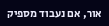אור, אם נעבוד מספיק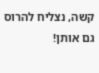קשה, נצליח להרוס גם אותן!